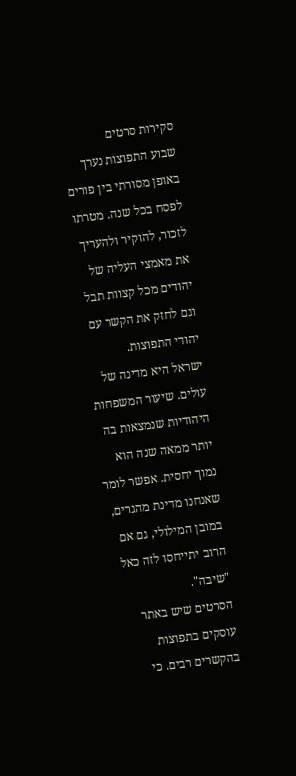סקירות סרטים
שבוע התפוצות נערך באופן מסורתי בין פורים לפסח בכל שנה. מטרתו לזכור, להוקיר ולהעריך את מאמצי העליה של יהודים מכל קצוות תבל וגם לחזק את הקשר עם יהודי התפוצות.
ישראל היא מדינה של עולים. שיעור המשפחות היהודיות שנמצאות בה יותר ממאה שנה הוא נמוך יחסית. אפשר לומר שאנחנו מדינת מהגרים, במובן המילולי, גם אם הרוב יתייחסו לזה כאל "שיבה".
הסרטים שיש באתר עוסקים בתפוצות בהקשרים רבים. כי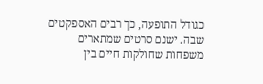כגודל התופעה, כך רבים האספקטים שבה. ישנם סרטים שמתארים משפחות שחולקות חיים בין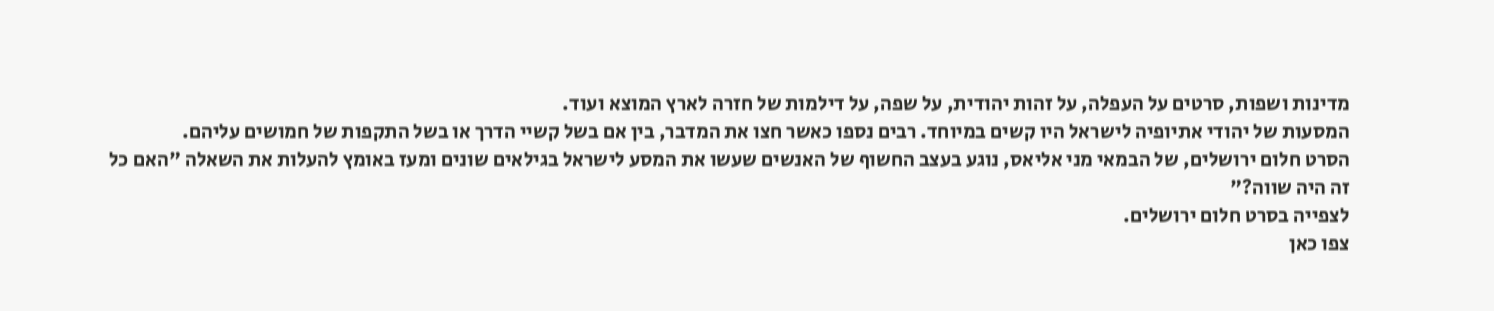מדינות ושפות, סרטים על העפלה, על זהות יהודית, על שפה, על דילמות של חזרה לארץ המוצא ועוד.
המסעות של יהודי אתיופיה לישראל היו קשים במיוחד. רבים נספו כאשר חצו את המדבר, בין אם בשל קשיי הדרך או בשל התקפות של חמושים עליהם.
הסרט חלום ירושלים, של הבמאי מני אליאס, נוגע בעצב החשוף של האנשים שעשו את המסע לישראל בגילאים שונים ומעז באומץ להעלות את השאלה "האם כל זה היה שווה?"
לצפייה בסרט חלום ירושלים.
צפו כאן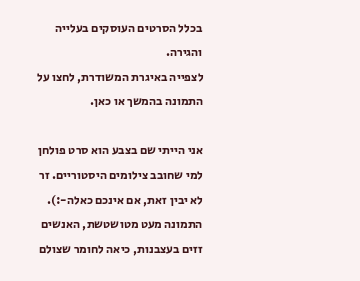בכלל הסרטים העוסקים בעלייה והגירה.
לצפייה באיגרת המשודרת, לחצו על התמונה בהמשך או כאן.

אני הייתי שם בצבע הוא סרט פולחן למי שחובב צילומים היסטוריים. זר לא יבין זאת, אם אינכם כאלה-:).
התמונה מעט מטושטשת, האנשים זזים בעצבנות, כיאה לחומר שצולם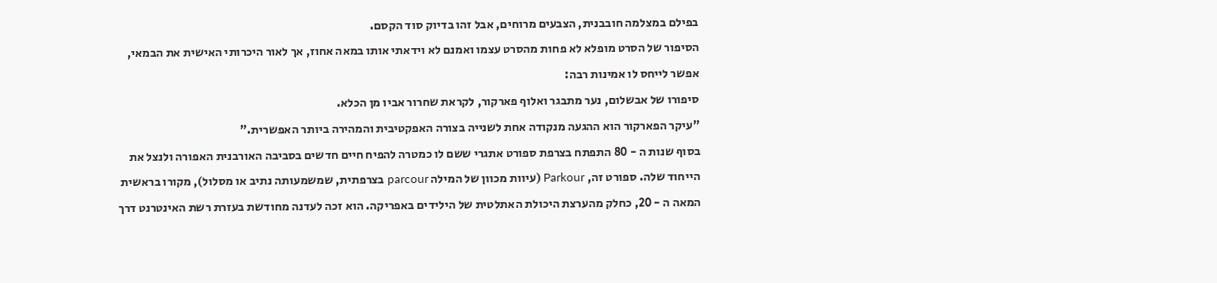בפילם במצלמה חובבנית, הצבעים מרוחים, אבל זהו בדיוק סוד הקסם.
הסיפור של הסרט מופלא לא פחות מהסרט עצמו ואמנם לא וידאתי אותו במאה אחוז, אך לאור היכרותי האישית את הבמאי, אפשר לייחס לו אמינות רבה:
סיפורו של אבשלום, נער מתבגר ואלוף פארקור, לקראת שחרור אביו מן הכלא.
"עיקר הפארקור הוא ההגעה מנקודה אחת לשנייה בצורה האפקטיבית והמהירה ביותר האפשרית."
בסוף שנות ה - 80 התפתח בצרפת ספורט אתגרי ששם לו כמטרה להפיח חיים חדשים בסביבה האורבנית האפורה ולנצל את הייחוד שלה. ספורט זה, Parkour (עיוות מכוון של המילה parcour בצרפתית, שמשמעותה נתיב או מסלול), מקורו בראשית המאה ה - 20, כחלק מהערצת היכולת האתלטית של הילידים באפריקה. הוא זכה לעדנה מחודשת בעזרת רשת האינטרנט דרך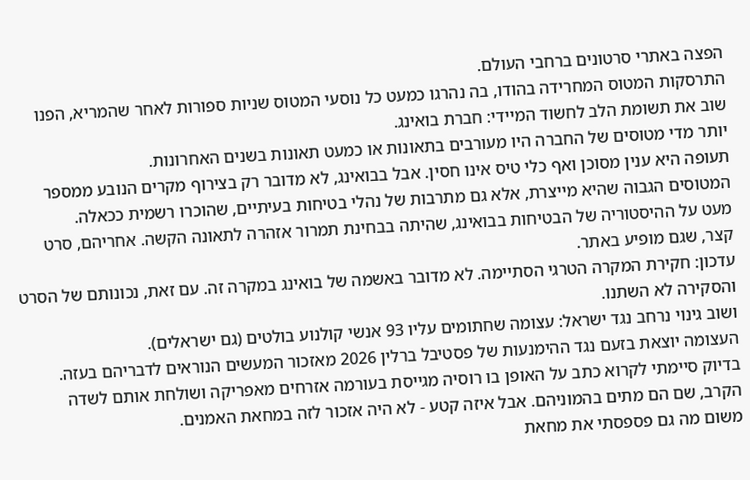הפצה באתרי סרטונים ברחבי העולם.
התרסקות המטוס המחרידה בהודו, בה נהרגו כמעט כל נוסעי המטוס שניות ספורות לאחר שהמריא, הפנו שוב את תשומת הלב לחשוד המיידי: חברת בואינג.
יותר מדי מטוסים של החברה היו מעורבים בתאונות או כמעט תאונות בשנים האחרונות.
תעופה היא ענין מסוכן ואף כלי טיס אינו חסין. אבל בבואינג, לא מדובר רק בצירוף מקרים הנובע ממספר המטוסים הגבוה שהיא מייצרת, אלא גם מתרבות של נהלי בטיחות בעיתיים, שהוכרו רשמית ככאלה.
מעט על ההיסטוריה של הבטיחות בבואינג, שהיתה בבחינת תמרור אזהרה לתאונה הקשה. אחריהם, סרט קצר, שגם מופיע באתר.
עדכון: חקירת המקרה הטרגי הסתיימה. לא מדובר באשמה של בואינג במקרה זה. עם זאת, נכונותם של הסרט והסקירה לא השתנו.
ושוב גינוי נרחב נגד ישראל: עצומה שחתומים עליו 93 אנשי קולנוע בולטים (גם ישראלים).
העצומה יוצאת בזעם נגד ההימנעות של פסטיבל ברלין 2026 מאזכור המעשים הנוראים לדבריהם בעזה.
בדיוק סיימתי לקרוא כתב על האופן בו רוסיה מגייסת בעורמה אזרחים מאפריקה ושולחת אותם לשדה הקרב, שם הם מתים בהמוניהם. אבל איזה קטע - לא היה אזכור לזה במחאת האמנים.
משום מה גם פספסתי את מחאת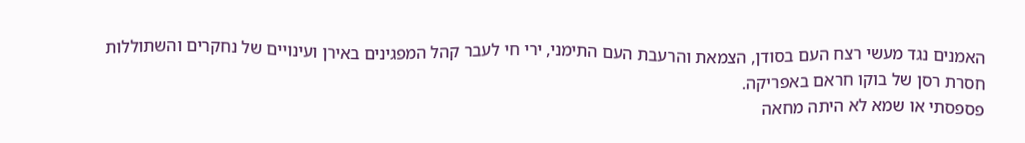האמנים נגד מעשי רצח העם בסודן, הצמאת והרעבת העם התימני, ירי חי לעבר קהל המפגינים באירן ועינויים של נחקרים והשתוללות חסרת רסן של בוקו חראם באפריקה.
פספסתי או שמא לא היתה מחאה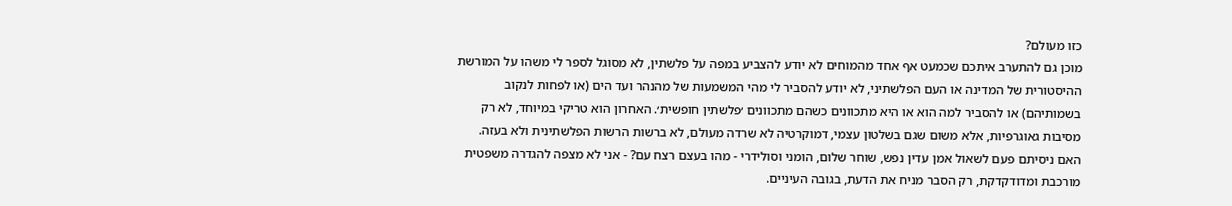כזו מעולם?
מוכן גם להתערב איתכם שכמעט אף אחד מהמוחים לא יודע להצביע במפה על פלשתין, לא מסוגל לספר לי משהו על המורשת ההיסטורית של המדינה או העם הפלשתיני, לא יודע להסביר לי מהי המשמעות של מהנהר ועד הים (או לפחות לנקוב בשמותיהם) או להסביר למה הוא או היא מתכוונים כשהם מתכוונים ׳פלשתין חופשית׳. האחרון הוא טריקי במיוחד, לא רק מסיבות גאוגרפיות, אלא משום שגם בשלטון עצמי, דמוקרטיה לא שרדה מעולם, לא ברשות הרשות הפלשתינית ולא בעזה.
האם ניסיתם פעם לשאול אמן עדין נפש, שוחר שלום, הומני וסולידרי - מהו בעצם רצח עם? - אני לא מצפה להגדרה משפטית מורכבת ומדודקדקת, רק הסבר מניח את הדעת, בגובה העיניים.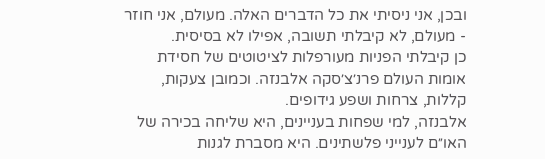ובכן, אני ניסיתי את כל הדברים האלה. מעולם, אני חוזר - מעולם, לא קיבלתי תשובה, אפילו לא בסיסית.
כן קיבלתי הפניות מעורפלות לציטוטים של חסידת אומות העולם פרנ׳צ׳סקה אלבנזה. וכמובן צעקות, קללות, צרחות ושפע גידופים.
אלבנזה, למי שפחות בעניינים, היא שליחה בכירה של האו״ם לענייני פלשתינים. היא מסברת לגנות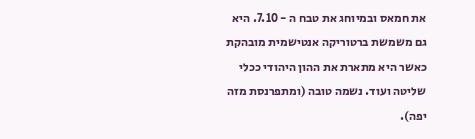את חמאס ובמיוחג את טבח ה - 7.10. היא גם משמשת ברטוריקה אנטישמית מובהקת כאשר היא מתארת את ההון היהודי ככלי שליטה ועוד. נשמה טובה (ומתפרנסת מזה יפה).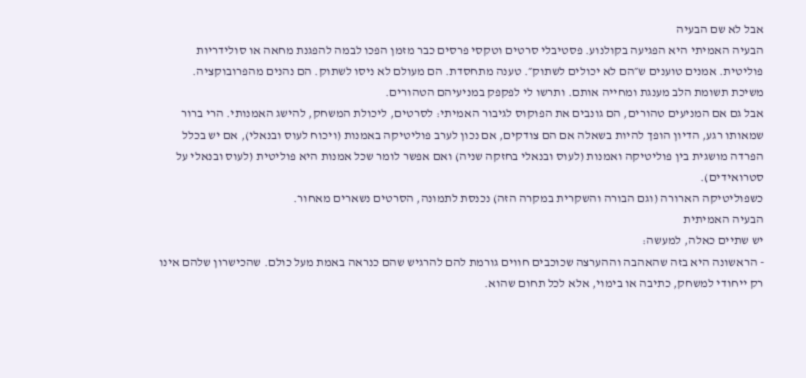אבל לא שם הבעיה
הבעיה האמיתי היא הפגיעה בקולנוע. פסטיבלי סרטים וטקסי פרסים כבר מזמן הפכו לבמה להפגנת מחאה או סולידריות פוליטית. אמנים טוענים ש״הם לא יכולים לשתוק״. טענה מתחסדת. הם מעולם לא ניסו לשתוק. הם נהנים מהפרובוקציה. משיכת תשומת הלב מענגת ומחייה אותם. ותרשו לי לפקפק במניעיהם הטהורים.
אבל גם אם המניעים טהורים, הם גונבים את הפוקוס לגיבור האמיתי: לסרטים, ליכולת המשחק, להישג האמנותי. הרי ברור שמאותו רגע, הדיון הופך להיות בשאלה אם הם צודקים, אם נכון לערב פוליטיקה באמנות (ויכוח לעוס ובנאלי), אם יש בכלל הפרדה מושגית בין פוליטיקה ואמנות (לעוס ובנאלי בחזקה שניה) ואם אפשר לומר שכל אמנות היא פוליטית (לעוס ובנאלי על סטרואידים).
כשפוליטיקה הארורה (וגם הבורה והשקרית במקרה הזה) נכנסת לתמונה, הסרטים נשארים מאחור.
הבעיה האמיתית
יש שתיים כאלה, למעשה:
- הראשונה היא בזה שהאהבה וההערצה שכוכבים חווים גורמת להם להרגיש שהם כנראה באמת מעל כולם. שהכישרון שלהם אינו רק ייחודי למשחק, כתיבה או בימוי, אלא לכל תחום שהוא.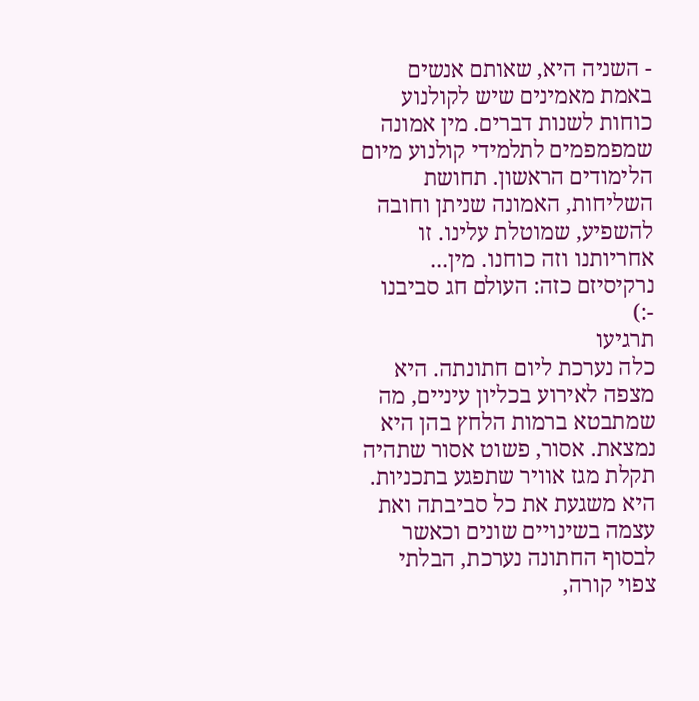- השניה היא, שאותם אנשים באמת מאמינים שיש לקולנוע כוחות לשנות דברים. מין אמונה שמפמפמים לתלמידי קולנוע מיום הלימודים הראשון. תחושת השליחות, האמונה שניתן וחובה להשפיע, שמוטלת עלינו. זו אחריותנו וזה כוחנו. מין... נרקיסיזם כזה: העולם חג סביבנו -:)
תרגיעו
כלה נערכת ליום חתונתה. היא מצפה לאירוע בכליון עיניים, מה שמתבטא ברמות הלחץ בהן היא נמצאת. אסור, פשוט אסור שתהיה תקלת מגז אוויר שתפגע בתכניות. היא משגעת את כל סביבתה ואת עצמה בשינויים שונים וכאשר לבסוף החתונה נערכת, הבלתי צפוי קורה,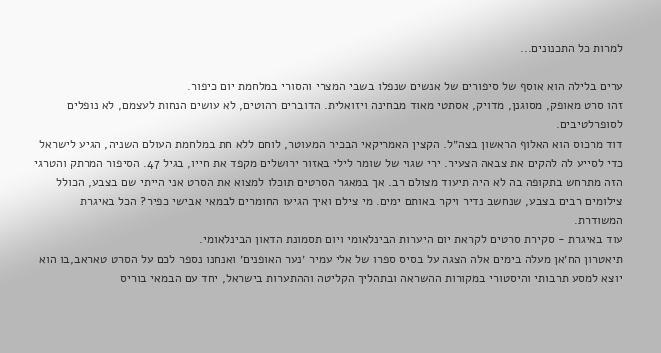למרות כל התכנונים...

ערים בלילה הוא אוסף של סיפורים של אנשים שנפלו בשבי המצרי והסורי במלחמת יום כיפור.
זהו סרט מאופק, מסוגנן, מדויק, אסתטי מאוד מבחינה ויזואלית. הדוברים רהוטים, לא עושים הנחות לעצמם, לא נופלים לסופרלטיבים.
דוד מרכוס הוא האלוף הראשון בצה״ל. הקצין האמריקאי הבכיר המעוטר, לוחם ללא חת במלחמת העולם השניה, הגיע לישראל כדי לסייע לה להקים את צבאה הצעיר. ירי שגוי של שומר לילי באזור ירושלים מקפד את חייו, בגיל 47. הסיפור המרתק והטרגי הזה מתרחש בתקופה בה לא היה תיעוד מצולם רב. אך במאגר הסרטים תוכלו למצוא את הסרט אני הייתי שם בצבע, הכולל צילומים רבים בצבע, שנחשב נדיר ויקר באותם ימים. מי צילם ואיך הגיעו החומרים לבמאי אבישי כפיר? הכל באיגרת המשודרת.
עוד באיגרת - סקירת סרטים לקראת יום היערות הבינלאומי ויום תסמונת הדאון הבינלאומי.
תיאטרון הח׳אן מעלה בימים אלה הצגה על בסיס ספרו של אלי עמיר ׳נער האופנים׳ ואנחנו נספר לכם על הסרט טאראב,בו הוא יוצא למסע תרבותי והיסטורי במקורות ההשראה ובתהליך הקליטה וההתערות בישראל, יחד עם הבמאי בוריס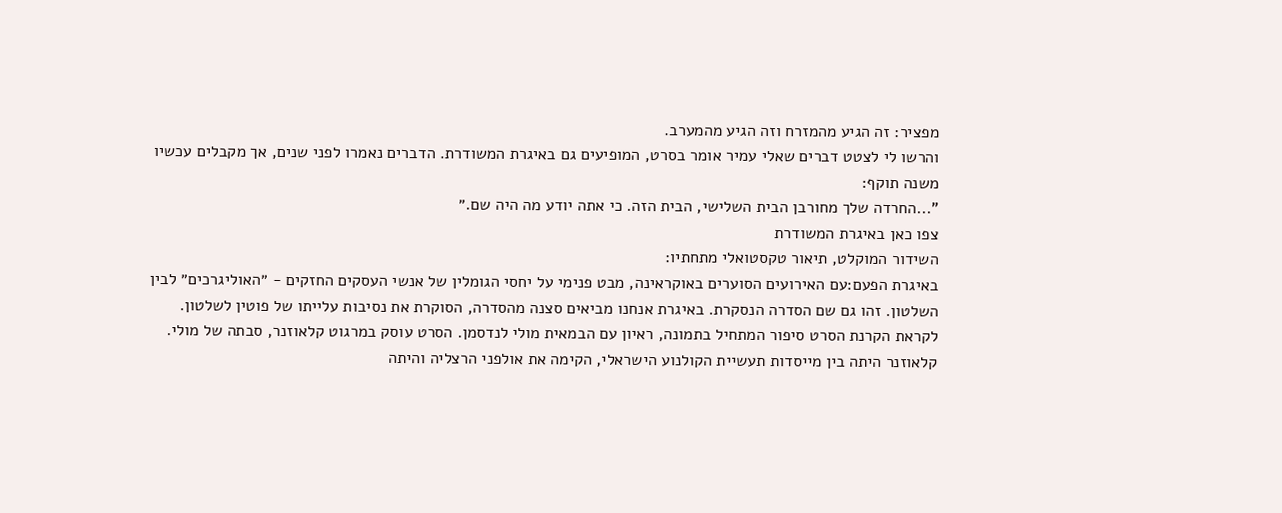מפציר: זה הגיע מהמזרח וזה הגיע מהמערב.
והרשו לי לצטט דברים שאלי עמיר אומר בסרט, המופיעים גם באיגרת המשודרת. הדברים נאמרו לפני שנים, אך מקבלים עכשיו משנה תוקף:
"...החרדה שלך מחורבן הבית השלישי, הבית הזה. כי אתה יודע מה היה שם.״
צפו כאן באיגרת המשודרת
השידור המוקלט, תיאור טקסטואלי מתחתיו:
באיגרת הפעם:עם האירועים הסוערים באוקראינה, מבט פנימי על יחסי הגומלין של אנשי העסקים החזקים - ״האוליגרכים״ לבין השלטון. זהו גם שם הסדרה הנסקרת. באיגרת אנחנו מביאים סצנה מהסדרה, הסוקרת את נסיבות עלייתו של פוטין לשלטון.
לקראת הקרנת הסרט סיפור המתחיל בתמונה, ראיון עם הבמאית מולי לנדסמן. הסרט עוסק במרגוט קלאוזנר, סבתה של מולי. קלאוזנר היתה בין מייסדות תעשיית הקולנוע הישראלי, הקימה את אולפני הרצליה והיתה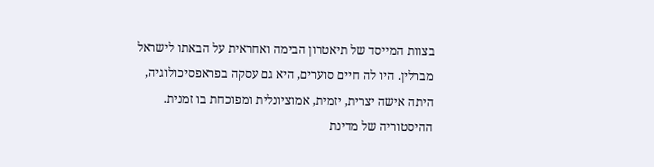בצוות המייסד של תיאטרון הבימה ואחראית על הבאתו לישראל מברלין. היו לה חיים סוערים, היא גם עסקה בפראפסיכולוגיה, היתה אישה יצרית, יזמית, אמוציונלית ומפוכחת בו זמנית. ההיסטוריה של מדינת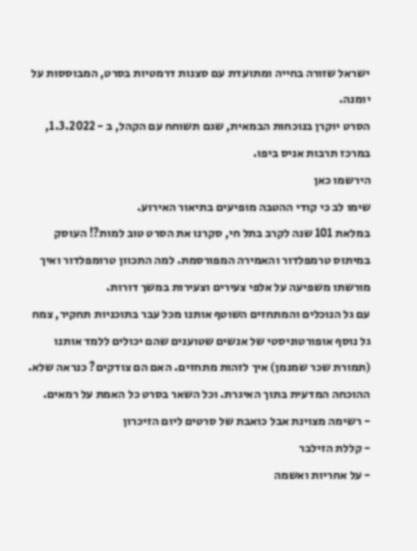ישראל שזורה בחייה ומתועדת עם סצנות דרמטיות בסרט, המבוססות על יומנה.
הסרט יוקרן בנוכחות הבמאית, שגם תשוחח עם הקהל, ב - 1.3.2022, במרכז תרבות אניס ביפו.
הירשמו כאן
שימו לב כי קודי ההטבה מופיעים בתיאור האירוע.
במלאת 101 שנה לקרב בתל חי, סקרנו את הסרט טוב למות?! העוסק במיתוס טרמפלדור והאמירה המפורסמת. למה התכוון טרומפלדור ואיך מורשתו משפיעה על אלפי צעירים וצעירות במשך דורות.
עם גל הנוכלים והמתחזים השוטף אותנו מכל עבר בתוכניות תחקיר, צמח גל נוסף אופורטוניסטי של אנשים שטוענים שהם יכולים ללמד אותנו (תמורת שכר שמנמן) איך לזהות מתחזים. האם הם צודקים? כנראה שלא. ההוכחה המדעית בתוך האיגרת. וכל השאר בסרט כל האמת על רמאים.
- רשימה מצוינת אבל כואבת של סרטים ליום הזיכרון
- קללת הזילבר
- על אחריות ואשמה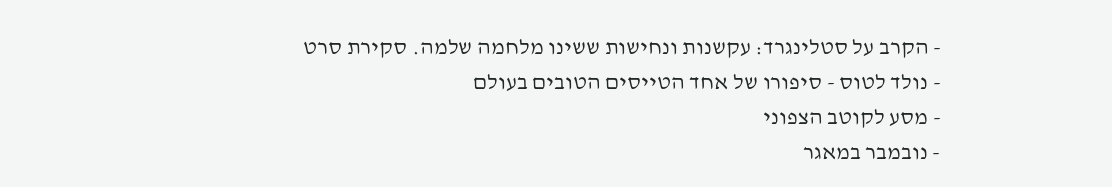- הקרב על סטלינגרד: עקשנות ונחישות ששינו מלחמה שלמה. סקירת סרט
- נולד לטוס - סיפורו של אחד הטייסים הטובים בעולם
- מסע לקוטב הצפוני
- נובמבר במאגר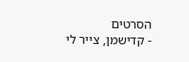הסרטים
- קדישמן, צייר לי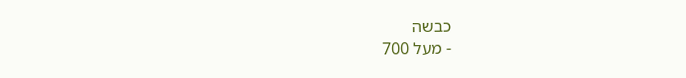כבשה
- מעל 700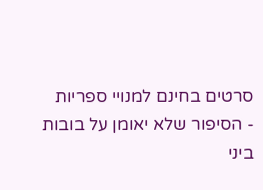סרטים בחינם למנויי ספריות
- הסיפור שלא יאומן על בובות ביני